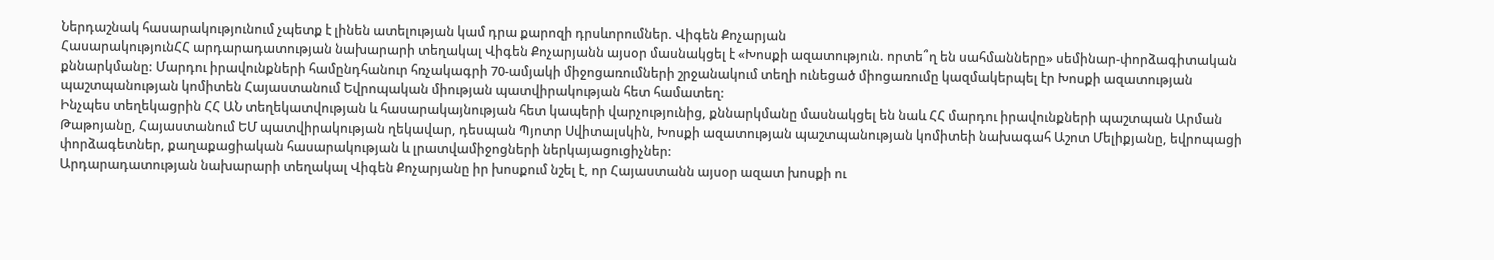Ներդաշնակ հասարակությունում չպետք է լինեն ատելության կամ դրա քարոզի դրսևորումներ. Վիգեն Քոչարյան
ՀասարակությունՀՀ արդարադատության նախարարի տեղակալ Վիգեն Քոչարյանն այսօր մասնակցել է «Խոսքի ազատություն. որտե՞ղ են սահմանները» սեմինար-փորձագիտական քննարկմանը: Մարդու իրավունքների համընդհանուր հռչակագրի 70-ամյակի միջոցառումների շրջանակում տեղի ունեցած միոցառումը կազմակերպել էր Խոսքի ազատության պաշտպանության կոմիտեն Հայաստանում Եվրոպական միության պատվիրակության հետ համատեղ:
Ինչպես տեղեկացրին ՀՀ ԱՆ տեղեկատվության և հասարակայնության հետ կապերի վարչությունից, քննարկմանը մասնակցել են նաև ՀՀ մարդու իրավունքների պաշտպան Արման Թաթոյանը, Հայաստանում ԵՄ պատվիրակության ղեկավար, դեսպան Պյոտր Սվիտալսկին, Խոսքի ազատության պաշտպանության կոմիտեի նախագահ Աշոտ Մելիքյանը, եվրոպացի փորձագետներ, քաղաքացիական հասարակության և լրատվամիջոցների ներկայացուցիչներ:
Արդարադատության նախարարի տեղակալ Վիգեն Քոչարյանը իր խոսքում նշել է, որ Հայաստանն այսօր ազատ խոսքի ու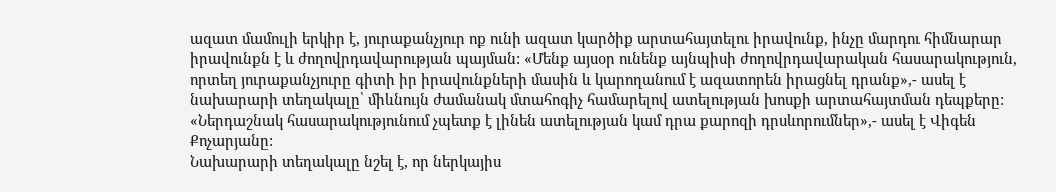ազատ մամուլի երկիր է, յուրաքանչյուր ոք ունի ազատ կարծիք արտահայտելու իրավունք, ինչը մարդու հիմնարար իրավունքն է և ժողովրդավարության պայման: «Մենք այսօր ունենք այնպիսի ժողովրդավարական հասարակություն, որտեղ յուրաքանչյուրը գիտի իր իրավունքների մասին և կարողանում է ազատորեն իրացնել դրանք»,- ասել է նախարարի տեղակալը՝ միևնույն ժամանակ մտահոգիչ համարելով ատելության խոսքի արտահայտման դեպքերը: «Ներդաշնակ հասարակությունում չպետք է լինեն ատելության կամ դրա քարոզի դրսևորումներ»,- ասել է Վիգեն Քոչարյանը:
Նախարարի տեղակալը նշել է, որ ներկայիս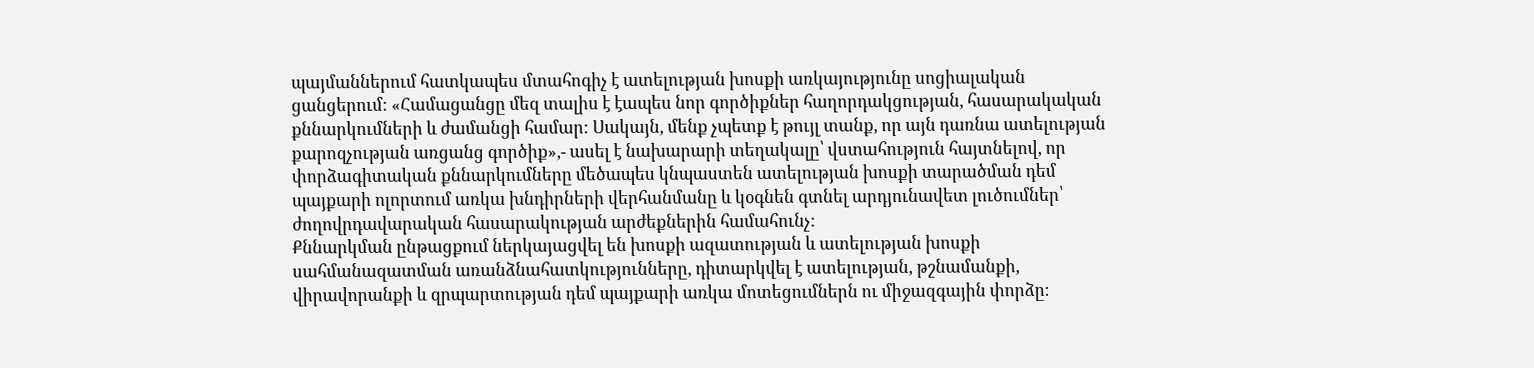պայմաններում հատկապես մտահոգիչ է ատելության խոսքի առկայությունը սոցիալական ցանցերում: «Համացանցը մեզ տալիս է էապես նոր գործիքներ հաղորդակցության, հասարակական քննարկումների և ժամանցի համար: Սակայն, մենք չպետք է թույլ տանք, որ այն դառնա ատելության քարոզչության առցանց գործիք»,- ասել է նախարարի տեղակալը՝ վստահություն հայտնելով, որ փորձագիտական քննարկումները մեծապես կնպաստեն ատելության խոսքի տարածման դեմ պայքարի ոլորտում առկա խնդիրների վերհանմանը և կօգնեն գտնել արդյունավետ լուծումներ՝ ժողովրդավարական հասարակության արժեքներին համահունչ:
Քննարկման ընթացքում ներկայացվել են խոսքի ազատության և ատելության խոսքի սահմանազատման առանձնահատկությունները, դիտարկվել է ատելության, թշնամանքի, վիրավորանքի և զրպարտության դեմ պայքարի առկա մոտեցումներն ու միջազգային փորձը։